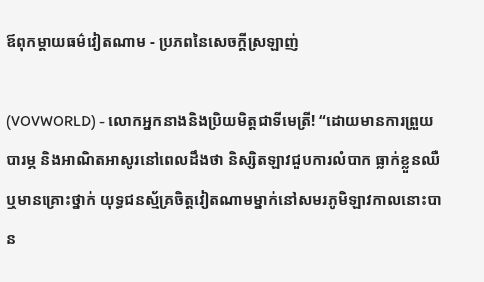ឪពុកម្តាយធម៌វៀតណាម - ប្រភពនៃសេចក្តីស្រឡាញ់

(VOVWORLD) - លោកអ្នកនាងនិងប្រិយមិត្តជាទីមេត្រី! “ដោយមានការព្រួយបារម្ភ និងអាណិតអាសូរនៅពេលដឹងថា និស្សិតឡាវជួបការលំបាក ធ្លាក់ខ្លួនឈឺ ឬមានគ្រោះថ្នាក់ យុទ្ធជនស្ម័គ្រចិត្តវៀតណាមម្នាក់នៅសមរភូមិឡាវកាលនោះបាន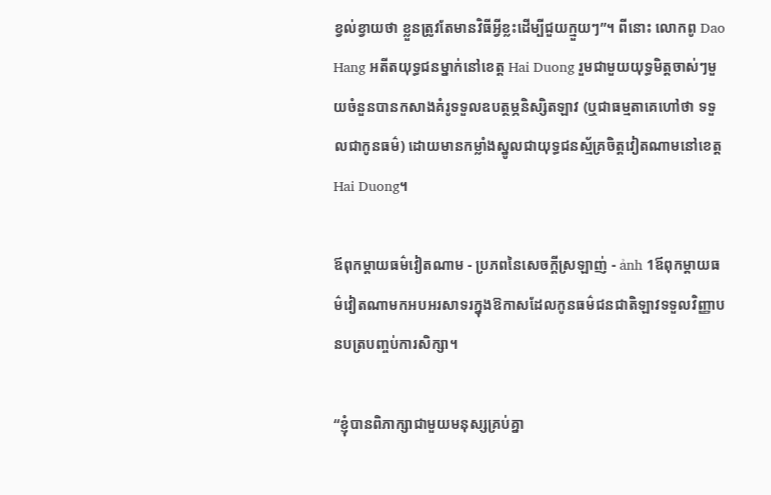ខ្វល់ខ្វាយថា ខ្លួនត្រូវតែមានវិធីអ្វីខ្លះដើម្បីជួយក្មួយៗ”។ ពីនោះ លោកពូ Dao Hang អតីតយុទ្ធជនម្នាក់នៅខេត្ត Hai Duong រួមជាមួយយុទ្ធមិត្តចាស់ៗមួយចំនួនបានកសាងគំរូទទួលឧបត្ថម្ភនិស្សិតឡាវ (ឬជាធម្មតាគេហៅថា ទទួលជាកូនធម៌) ដោយមានកម្លាំងស្នូលជាយុទ្ធជនស្ម័គ្រចិត្តវៀតណាមនៅខេត្ត Hai Duong។

ឪពុកម្តាយធម៌វៀតណាម - ប្រភពនៃសេចក្តីស្រឡាញ់ - ảnh 1ឪពុកម្ដាយធម៌វៀតណាមកអបអរសាទរក្នុងឱកាសដែលកូនធម៌ជនជាតិឡាវទទួលវិញ្ញាបនបត្របញ្ចប់ការសិក្សា។

“ខ្ញុំបានពិភាក្សាជាមួយមនុស្សគ្រប់គ្នា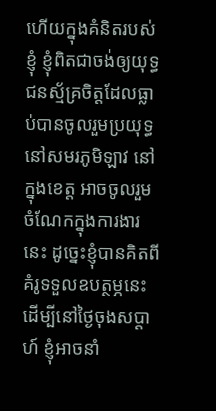ហើយក្នុងគំនិតរបស់ខ្ញុំ ខ្ញុំពិតជាចង់ឲ្យយុទ្ធជនស្ម័គ្រចិត្តដែលធ្លាប់បានចូលរួមប្រយុទ្ធនៅសមរភូមិឡាវ នៅក្នុងខេត្ត អាចចូលរួមចំណែកក្នុងការងារនេះ ដូច្នេះខ្ញុំបានគិតពីគំរូទទួលឧបត្ថម្ភនេះ ដើម្បីនៅថ្ងៃចុងសប្ដាហ៍ ខ្ញុំអាចនាំ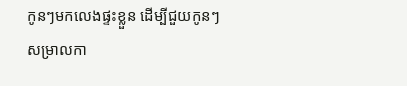កូនៗមកលេងផ្ទះខ្លួន ដើម្បីជួយកូនៗសម្រាលកា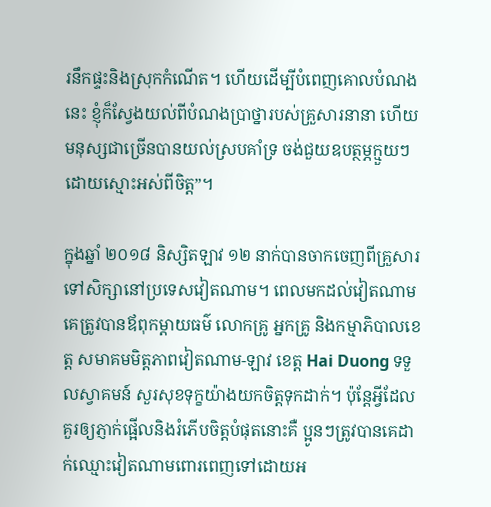រនឹកផ្ទះនិងស្រុកកំណើត។ ហើយដើម្បីបំពេញគោលបំណងនេះ ខ្ញុំក៏ស្វែងយល់ពីបំណងប្រាថ្នារបស់គ្រួសារនានា ហើយមនុស្សជាច្រើនបានយល់ស្របគាំទ្រ ចង់ជួយឧបត្ថម្ភក្មួយៗដោយស្មោះអស់ពីចិត្ត”។

ក្នុងឆ្នាំ ២០១៨ និស្សិតឡាវ ១២ នាក់បានចាកចេញពីគ្រួសារទៅសិក្សានៅប្រទេសវៀតណាម។ ពេលមកដល់វៀតណាម គេត្រូវបានឪពុកម្ដាយធម៌ លោកគ្រូ អ្នកគ្រូ និងកម្មាភិបាលខេត្ត សមាគមមិត្តភាពវៀតណាម-ឡាវ ខេត្ត Hai Duong ទទួលស្វាគមន៍ សួរសុខទុក្ខយ៉ាងយកចិត្តទុកដាក់។ ប៉ុន្តែអ្វីដែលគួរឲ្យភ្ញាក់ផ្អើលនិងរំភើបចិត្តបំផុតនោះគឺ ប្អូនៗត្រូវបានគេដាក់ឈ្មោះវៀតណាមពោរពេញទៅដោយអ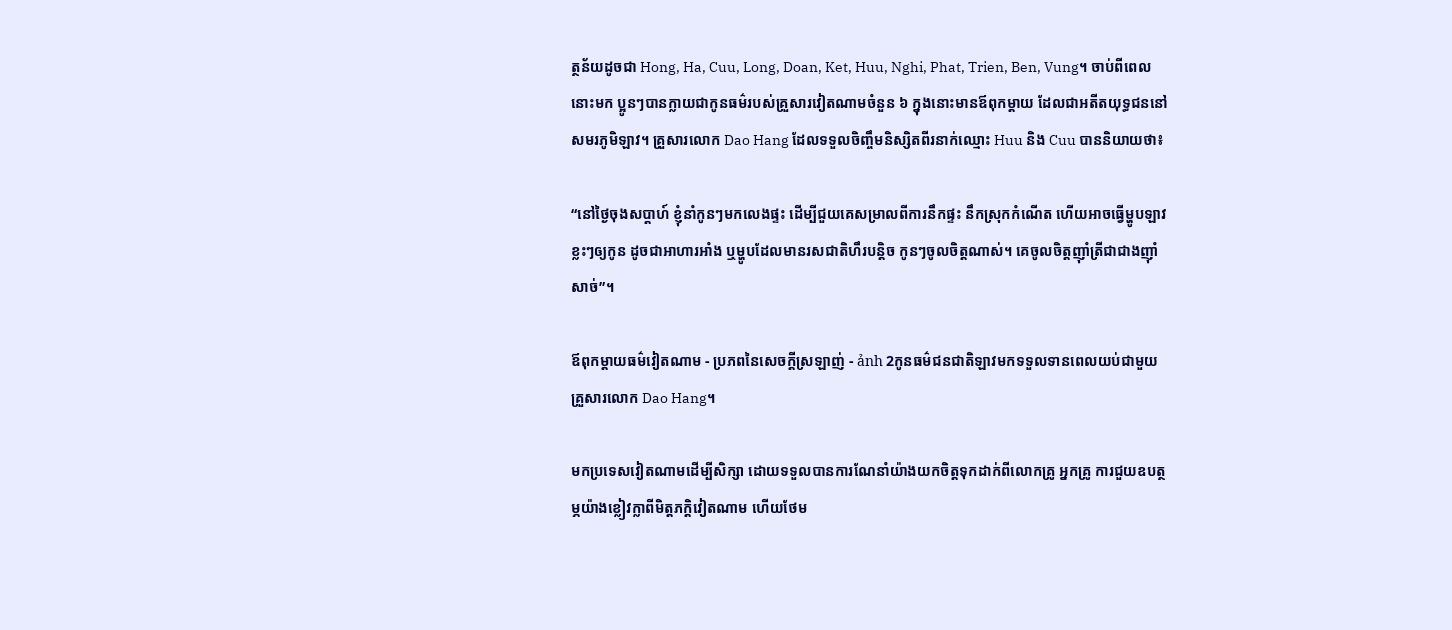ត្ថន័យដូចជា Hong, Ha, Cuu, Long, Doan, Ket, Huu, Nghi, Phat, Trien, Ben, Vung។ ចាប់ពីពេលនោះមក ប្អូនៗបានក្លាយជាកូនធម៌របស់គ្រួសារវៀតណាមចំនួន ៦ ក្នុងនោះមានឪពុកម្តាយ ដែលជាអតីតយុទ្ធជននៅសមរភូមិឡាវ។ គ្រួសារលោក Dao Hang ដែលទទួលចិញ្ចឹមនិស្សិតពីរនាក់ឈ្មោះ Huu និង Cuu បាននិយាយថា៖

“នៅថ្ងៃចុងសប្តាហ៍ ខ្ញុំនាំកូនៗមកលេងផ្ទះ ដើម្បីជួយគេសម្រាលពីការនឹកផ្ទះ នឹកស្រុកកំណើត ហើយអាចធ្វើម្ហូបឡាវខ្លះៗឲ្យកូន ដូចជាអាហារអាំង ឬម្ហូបដែលមានរសជាតិហឹរបន្តិច កូនៗចូលចិត្តណាស់។ គេចូលចិត្តញ៉ាំត្រីជាជាងញ៉ាំសាច់”។

ឪពុកម្តាយធម៌វៀតណាម - ប្រភពនៃសេចក្តីស្រឡាញ់ - ảnh 2កូនធម៌ជនជាតិឡាវមកទទួលទានពេលយប់ជាមួយគ្រួសារលោក Dao Hang។

មកប្រទេសវៀតណាមដើម្បីសិក្សា ដោយទទួលបានការណែនាំយ៉ាងយកចិត្តទុកដាក់ពីលោកគ្រូ អ្នកគ្រូ ការជួយឧបត្ថម្ភយ៉ាងខ្លៀវក្លាពីមិត្តភក្តិវៀតណាម ហើយថែម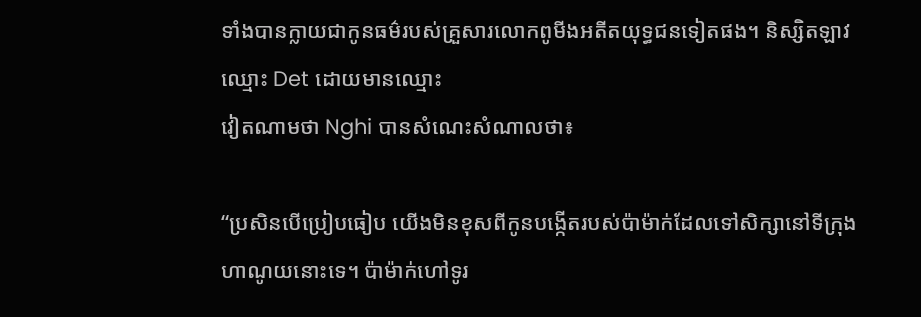ទាំងបានក្លាយជាកូនធម៌របស់គ្រួសារលោកពូមីងអតីតយុទ្ធជនទៀតផង។ និស្សិតឡាវ ឈ្មោះ Det ដោយមានឈ្មោះ
វៀតណាមថា Nghi បានសំណេះសំណាលថា៖

“ប្រសិនបើប្រៀបធៀប យើងមិនខុសពីកូនបង្កើតរបស់ប៉ាម៉ាក់ដែលទៅសិក្សានៅទីក្រុងហាណូយនោះទេ។ ប៉ាម៉ាក់ហៅទូរ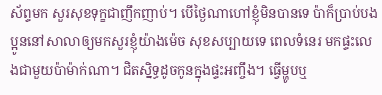ស័ព្ទមក សួរសុខទុក្ខជាញឹកញាប់។ បើថ្ងៃណាហៅខ្ញុំមិនបានទេ ប៉ាក៏ប្រាប់បងប្អូននៅសាលាឲ្យមកសួរខ្ញុំយ៉ាងម៉េច សុខសប្បាយទេ ពេលទំនេរ មកផ្ទះលេងជាមួយប៉ាម៉ាក់ណា។ ជិតស្និទ្ធដូចកូនក្នុងផ្ទះអញ្ចឹង។ ធ្វើម្ហូបឬ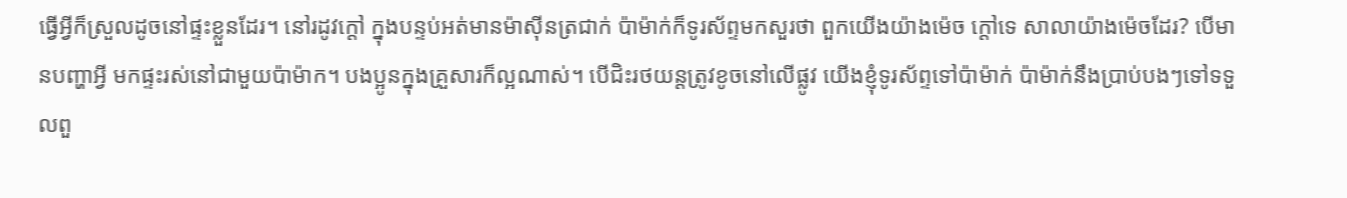ធ្វើអ្វីក៏ស្រួលដូចនៅផ្ទះខ្លួនដែរ។ នៅរដូវក្តៅ ក្នុងបន្ទប់អត់មានម៉ាស៊ីនត្រជាក់ ប៉ាម៉ាក់ក៏ទូរស័ព្ទមកសួរថា ពួកយើងយ៉ាងម៉េច ក្តៅទេ សាលាយ៉ាងម៉េចដែរ? បើមានបញ្ហាអ្វី មកផ្ទះរស់នៅជាមួយប៉ាម៉ាក។ បងប្អូនក្នុងគ្រួសារក៏ល្អណាស់។ បើជិះរថយន្តត្រូវខូចនៅលើផ្លូវ យើងខ្ញុំទូរស័ព្ទទៅប៉ាម៉ាក់ ប៉ាម៉ាក់នឹងប្រាប់បងៗទៅទទួលពួ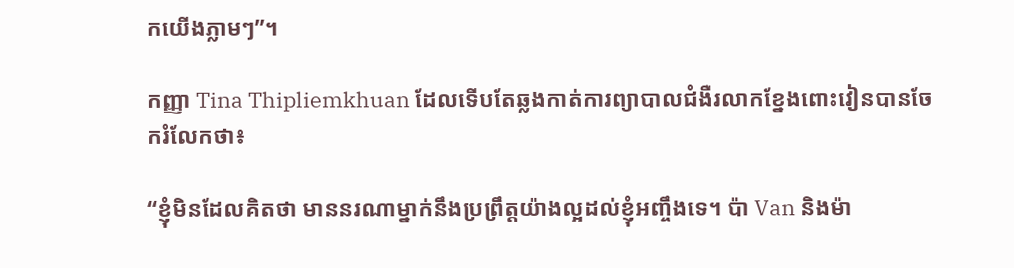កយើងភ្លាមៗ”។

កញ្ញា Tina Thipliemkhuan ដែលទើបតែឆ្លងកាត់ការព្យាបាលជំងឺរលាកខ្នែងពោះវៀនបានចែករំលែកថា៖

“ខ្ញុំមិនដែលគិតថា មាននរណាម្នាក់នឹងប្រព្រឹត្តយ៉ាងល្អដល់ខ្ញុំអញ្ចឹងទេ។ ប៉ា Van និងម៉ា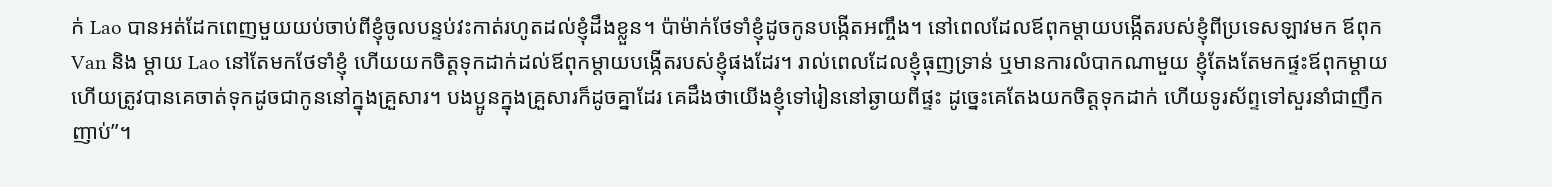ក់ Lao បានអត់ដែកពេញមួយយប់ចាប់ពីខ្ញុំចូលបន្ទប់វះកាត់រហូតដល់ខ្ញុំដឹងខ្លួន។ ប៉ាម៉ាក់ថែទាំខ្ញុំដូចកូនបង្កើតអញ្ចឹង។ នៅពេលដែលឪពុកម្តាយបង្កើតរបស់ខ្ញុំពីប្រទេសឡាវមក ឪពុក Van និង ម្ដាយ Lao នៅតែមកថែទាំខ្ញុំ ហើយយកចិត្តទុកដាក់ដល់ឪពុកម្តាយបង្កើតរបស់ខ្ញុំផងដែរ។ រាល់ពេលដែលខ្ញុំធុញទ្រាន់ ឬមានការលំបាកណាមួយ ខ្ញុំតែងតែមកផ្ទះឪពុកម្តាយ ហើយត្រូវបានគេចាត់ទុកដូចជាកូននៅក្នុងគ្រួសារ។ បងប្អូនក្នុងគ្រួសារក៏ដូចគ្នាដែរ គេដឹងថាយើងខ្ញុំទៅរៀននៅឆ្ងាយពីផ្ទះ ដូច្នេះគេតែងយកចិត្តទុកដាក់ ហើយទូរស័ព្ទទៅសួរនាំជាញឹកញាប់”។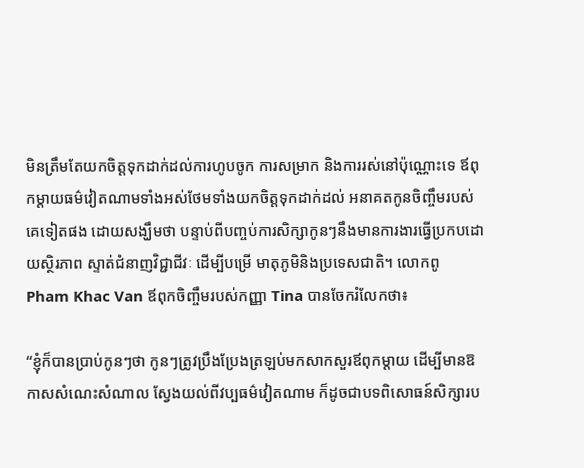មិនត្រឹមតែយកចិត្តទុកដាក់ដល់ការហូបចូក ការសម្រាក និងការរស់នៅប៉ុណ្ណោះទេ ឪពុកម្ដាយធម៌វៀតណាមទាំងអស់ថែមទាំងយកចិត្តទុកដាក់ដល់ អនាគតកូនចិញ្ចឹមរបស់គេទៀតផង ដោយសង្ឃឹមថា បន្ទាប់ពីបញ្ចប់ការសិក្សាកូនៗនឹងមានការងារធ្វើប្រកបដោយស្ថិរភាព ស្ទាត់ជំនាញវិជ្ជាជីវៈ ដើម្បីបម្រើ មាតុភូមិនិងប្រទេសជាតិ។ លោកពូ Pham Khac Van ឪពុកចិញ្ចឹមរបស់កញ្ញា Tina បានចែករំលែកថា៖

“ខ្ញុំក៏បានប្រាប់កូនៗថា កូនៗត្រូវប្រឹងប្រែងត្រឡប់មកសាកសួរឪពុកម្តាយ ដើម្បីមានឱកាសសំណេះសំណាល ស្វែងយល់ពីវប្បធម៌វៀតណាម ក៏ដូចជាបទពិសោធន៍សិក្សារប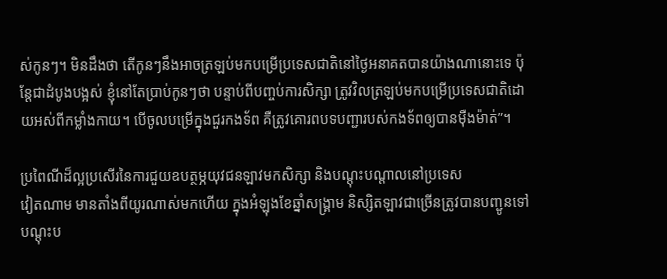ស់កូនៗ។ មិនដឹងថា តើកូនៗនឹងអាចត្រឡប់មកបម្រើប្រទេសជាតិនៅថ្ងៃអនាគតបានយ៉ាងណានោះទេ ប៉ុន្តែជាដំបូងបង្អស់ ខ្ញុំនៅតែប្រាប់កូនៗថា បន្ទាប់ពីបញ្ចប់ការសិក្សា ត្រូវវិលត្រឡប់មកបម្រើប្រទេសជាតិដោយអស់ពីកម្លាំងកាយ។ បើចូលបម្រើក្នុងជួរកងទ័ព គឺត្រូវគោរពបទបញ្ជារបស់កងទ័ពឲ្យបានម៉ឺងម៉ាត់”។

ប្រពៃណីដ៏ល្អប្រសើរនៃការជួយឧបត្ថម្ភយុវជនឡាវមកសិក្សា និងបណ្តុះបណ្តាលនៅប្រទេស
វៀតណាម មានតាំងពីយូរណាស់មកហើយ ក្នុងអំឡុងខែឆ្នាំសង្រ្គាម និស្សិតឡាវជាច្រើនត្រូវបានបញ្ជូនទៅបណ្ដុះប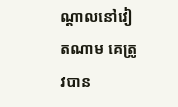ណ្ដាលនៅវៀតណាម គេត្រូវបាន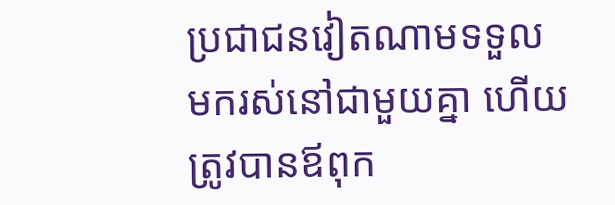ប្រជាជនវៀតណាមទទួលមករស់នៅជាមួយគ្នា ហើយត្រូវបានឪពុក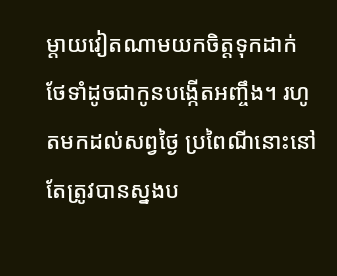ម្តាយវៀតណាមយកចិត្តទុកដាក់ ថែទាំដូចជាកូនបង្កើតអញ្ចឹង។ រហូតមកដល់សព្វថ្ងៃ ប្រពៃណីនោះនៅតែត្រូវបានស្នងប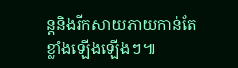ន្តនិងរីកសាយភាយកាន់តែខ្លាំងឡើងឡើងៗ៕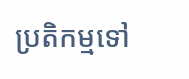ប្រតិកម្មទៅ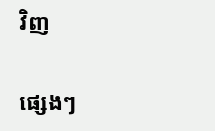វិញ

ផ្សេងៗ